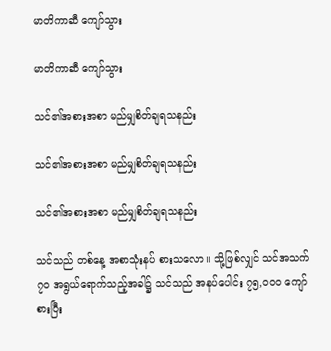မာတိကာဆီ ကျော်သွား

မာတိကာဆီ ကျော်သွား

သင်၏အစားအစာ မည်မျှစိတ်ချရသနည်း

သင်၏အစားအစာ မည်မျှစိတ်ချရသနည်း

သင်၏အစားအစာ မည်မျှစိတ်ချရသနည်း

သင်သည် တစ်နေ့ အစာသုံးနပ် စားသလော။ သို့ဖြစ်လျှင် သင်အသက် ၇၀ အရွယ်ရောက်သည့်အခါ၌ သင်သည် အနပ်ပေါင်း ၇၅,၀၀၀ ကျော် စားပြီး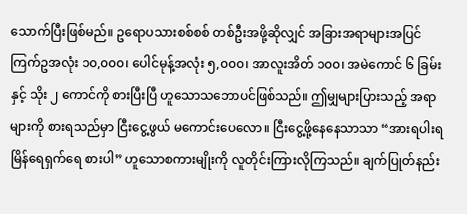သောက်ပြီးဖြစ်မည်။ ဥရောပသားစစ်စစ် တစ်ဦးအဖို့ဆိုလျှင် အခြားအရာများအပြင် ကြက်ဥအလုံး ၁၀,၀၀၀၊ ပေါင်မုန့်အလုံး ၅,၀၀၀၊ အာလူးအိတ် ၁၀၀၊ အမဲကောင် ၆ ခြမ်းနှင့် သိုး ၂ ကောင်ကို စားပြီးပြီ ဟူသောသဘောပင်ဖြစ်သည်။ ဤမျှများပြားသည့် အရာများကို စားရသည်မှာ ငြီးငွေ့ဖွယ် မကောင်းပေလော။ ငြီးငွေ့ဖို့နေနေသာသာ “အားရပါးရ မြိန်ရေရှက်ရေ စားပါ” ဟူသောစကားမျိုးကို လူတိုင်းကြားလိုကြသည်။ ချက်ပြုတ်နည်း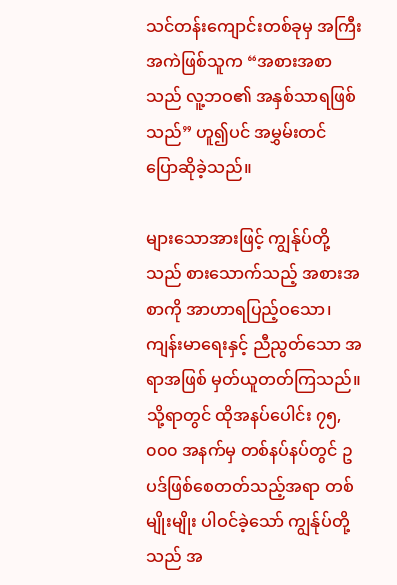သင်တန်းကျောင်းတစ်ခုမှ အကြီးအကဲဖြစ်သူက “အစားအစာသည် လူ့ဘဝ၏ အနှစ်သာရဖြစ်သည်” ဟူ၍ပင် အမွှမ်းတင် ပြောဆိုခဲ့သည်။

များသောအားဖြင့် ကျွန်ုပ်တို့သည် စားသောက်သည့် အစားအစာကို အာဟာရပြည့်ဝသော၊ ကျန်းမာရေးနှင့် ညီညွတ်သော အရာအဖြစ် မှတ်ယူတတ်ကြသည်။ သို့ရာတွင် ထိုအနပ်ပေါင်း ၇၅,၀၀၀ အနက်မှ တစ်နပ်နပ်တွင် ဥပဒ်ဖြစ်စေတတ်သည့်အရာ တစ်မျိုးမျိုး ပါဝင်ခဲ့သော် ကျွန်ုပ်တို့သည် အ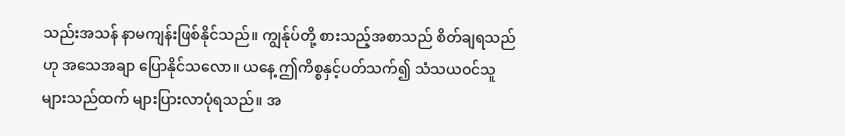သည်းအသန် နာမကျန်းဖြစ်နိုင်သည်။ ကျွန်ုပ်တို့ စားသည့်အစာသည် စိတ်ချရသည်ဟု အသေအချာ ပြောနိုင်သလော။ ယနေ့ ဤကိစ္စနှင့်ပတ်သက်၍ သံသယဝင်သူ များသည်ထက် များပြားလာပုံရသည်။ အ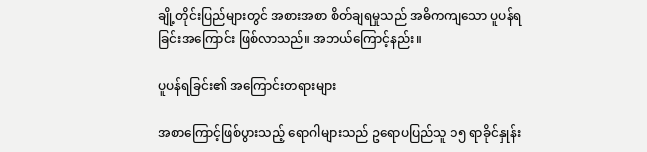ချို့တိုင်းပြည်များတွင် အစားအစာ စိတ်ချရမှုသည် အဓိကကျသော ပူပန်ရခြင်းအကြောင်း ဖြစ်လာသည်။ အဘယ်ကြောင့်နည်း။

ပူပန်ရခြင်း၏ အကြောင်းတရားများ

အစာကြောင့်ဖြစ်ပွားသည့် ရောဂါများသည် ဥရောပပြည်သူ ၁၅ ရာခိုင်နှုန်း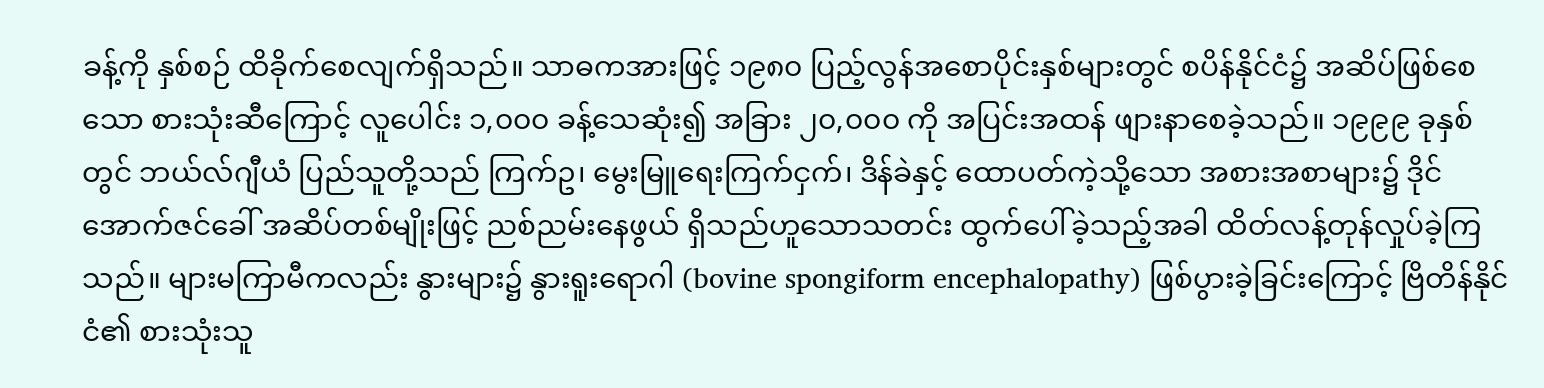ခန့်ကို နှစ်စဉ် ထိခိုက်စေလျက်ရှိသည်။ သာဓကအားဖြင့် ၁၉၈၀ ပြည့်လွန်အစောပိုင်းနှစ်များတွင် စပိန်နိုင်ငံ၌ အဆိပ်ဖြစ်စေသော စားသုံးဆီကြောင့် လူပေါင်း ၁,၀၀၀ ခန့်သေဆုံး၍ အခြား ၂၀,၀၀၀ ကို အပြင်းအထန် ဖျားနာစေခဲ့သည်။ ၁၉၉၉ ခုနှစ်တွင် ဘယ်လ်ဂျီယံ ပြည်သူတို့သည် ကြက်ဥ၊ မွေးမြူရေးကြက်ငှက်၊ ဒိန်ခဲနှင့် ထောပတ်ကဲ့သို့သော အစားအစာများ၌ ဒိုင်အောက်ဇင်ခေါ် အဆိပ်တစ်မျိုးဖြင့် ညစ်ညမ်းနေဖွယ် ရှိသည်ဟူသောသတင်း ထွက်ပေါ်ခဲ့သည့်အခါ ထိတ်လန့်တုန်လှုပ်ခဲ့ကြသည်။ များမကြာမီကလည်း နွားများ၌ နွားရူးရောဂါ (bovine spongiform encephalopathy) ဖြစ်ပွားခဲ့ခြင်းကြောင့် ဗြိတိန်နိုင်ငံ၏ စားသုံးသူ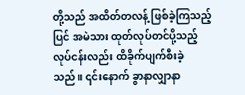တို့သည် အထိတ်တလန့် ဖြစ်ခဲ့ကြသည့်ပြင် အမဲသား ထုတ်လုပ်တင်ပို့သည့် လုပ်ငန်းလည်း ထိခိုက်ပျက်စီးခဲ့သည်။ ၎င်းနောက် ခွာနာလျှာနာ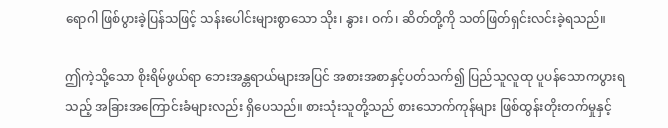ရောဂါ ဖြစ်ပွားခဲ့ပြန်သဖြင့် သန်းပေါင်းများစွာသော သိုး၊ နွား၊ ဝက်၊ ဆိတ်တို့ကို သတ်ဖြတ်ရှင်းလင်းခဲ့ရသည်။

ဤကဲ့သို့သော စိုးရိမ်ဖွယ်ရာ ဘေးအန္တရာယ်များအပြင် အစားအစာနှင့်ပတ်သက်၍ ပြည်သူလူထု ပူပန်သောကပွားရသည့် အခြားအကြောင်းခံများလည်း ရှိပေသည်။ စားသုံးသူတို့သည် စားသောက်ကုန်များ ဖြစ်ထွန်းတိုးတက်မှုနှင့်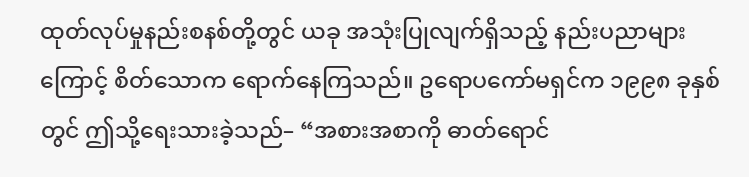ထုတ်လုပ်မှုနည်းစနစ်တို့တွင် ယခု အသုံးပြုလျက်ရှိသည့် နည်းပညာများကြောင့် စိတ်သောက ရောက်နေကြသည်။ ဥရောပကော်မရှင်က ၁၉၉၈ ခုနှစ်တွင် ဤသို့ရေးသားခဲ့သည်– “အစားအစာကို ဓာတ်ရောင်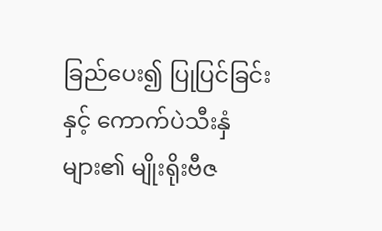ခြည်ပေး၍ ပြုပြင်ခြင်းနှင့် ကောက်ပဲသီးနှံများ၏ မျိုးရိုးဗီဇ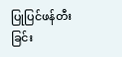ပြုပြင်ဖန်တီးခြင်း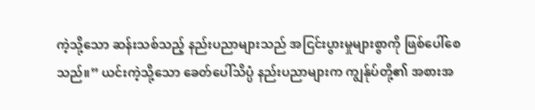ကဲ့သို့သော ဆန်းသစ်သည့် နည်းပညာများသည် အငြင်းပွားမှုများစွာကို ဖြစ်ပေါ်စေသည်။” ယင်းကဲ့သို့သော ခေတ်ပေါ်သိပ္ပံ နည်းပညာများက ကျွန်ုပ်တို့၏ အစားအ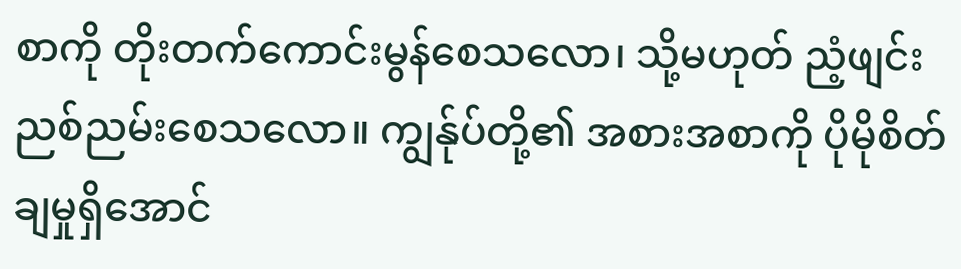စာကို တိုးတက်ကောင်းမွန်စေသလော၊ သို့မဟုတ် ညံ့ဖျင်းညစ်ညမ်းစေသလော။ ကျွန်ုပ်တို့၏ အစားအစာကို ပိုမိုစိတ်ချမှုရှိအောင်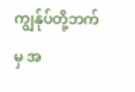ကျွန်ုပ်တို့ဘက်မှ အ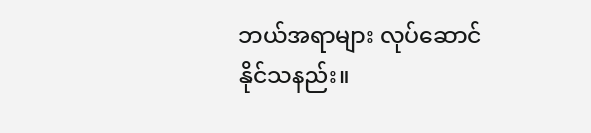ဘယ်အရာများ လုပ်ဆောင်နိုင်သနည်း။